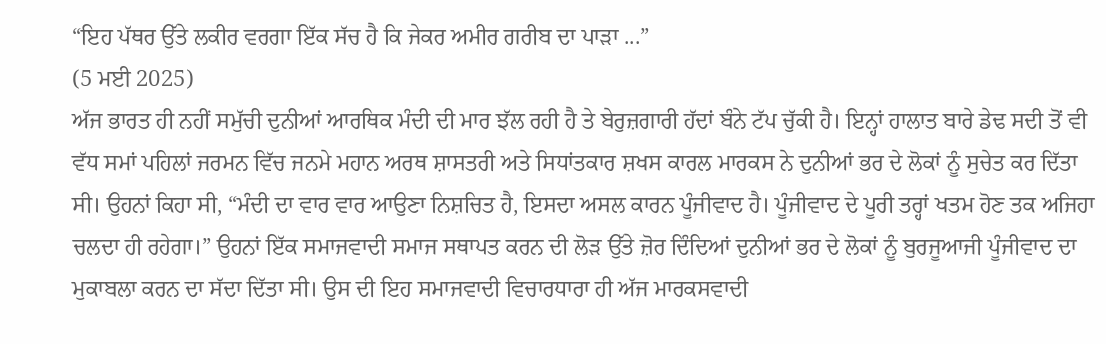“ਇਹ ਪੱਥਰ ਉੱਤੇ ਲਕੀਰ ਵਰਗਾ ਇੱਕ ਸੱਚ ਹੈ ਕਿ ਜੇਕਰ ਅਮੀਰ ਗਰੀਬ ਦਾ ਪਾੜਾ ...”
(5 ਮਈ 2025)
ਅੱਜ ਭਾਰਤ ਹੀ ਨਹੀਂ ਸਮੁੱਚੀ ਦੁਨੀਆਂ ਆਰਥਿਕ ਮੰਦੀ ਦੀ ਮਾਰ ਝੱਲ ਰਹੀ ਹੈ ਤੇ ਬੇਰੁਜ਼ਗਾਰੀ ਹੱਦਾਂ ਬੰਨੇ ਟੱਪ ਚੁੱਕੀ ਹੈ। ਇਨ੍ਹਾਂ ਹਾਲਾਤ ਬਾਰੇ ਡੇਢ ਸਦੀ ਤੋਂ ਵੀ ਵੱਧ ਸਮਾਂ ਪਹਿਲਾਂ ਜਰਮਨ ਵਿੱਚ ਜਨਮੇ ਮਹਾਨ ਅਰਥ ਸ਼ਾਸਤਰੀ ਅਤੇ ਸਿਧਾਂਤਕਾਰ ਸ਼ਖਸ ਕਾਰਲ ਮਾਰਕਸ ਨੇ ਦੁਨੀਆਂ ਭਰ ਦੇ ਲੋਕਾਂ ਨੂੰ ਸੁਚੇਤ ਕਰ ਦਿੱਤਾ ਸੀ। ਉਹਨਾਂ ਕਿਹਾ ਸੀ, “ਮੰਦੀ ਦਾ ਵਾਰ ਵਾਰ ਆਉਣਾ ਨਿਸ਼ਚਿਤ ਹੈ, ਇਸਦਾ ਅਸਲ ਕਾਰਨ ਪੂੰਜੀਵਾਦ ਹੈ। ਪੂੰਜੀਵਾਦ ਦੇ ਪੂਰੀ ਤਰ੍ਹਾਂ ਖਤਮ ਹੋਣ ਤਕ ਅਜਿਹਾ ਚਲਦਾ ਹੀ ਰਹੇਗਾ।” ਉਹਨਾਂ ਇੱਕ ਸਮਾਜਵਾਦੀ ਸਮਾਜ ਸਥਾਪਤ ਕਰਨ ਦੀ ਲੋੜ ਉੱਤੇ ਜ਼ੋਰ ਦਿੰਦਿਆਂ ਦੁਨੀਆਂ ਭਰ ਦੇ ਲੋਕਾਂ ਨੂੰ ਬੁਰਜੂਆਜੀ ਪੂੰਜੀਵਾਦ ਦਾ ਮੁਕਾਬਲਾ ਕਰਨ ਦਾ ਸੱਦਾ ਦਿੱਤਾ ਸੀ। ਉਸ ਦੀ ਇਹ ਸਮਾਜਵਾਦੀ ਵਿਚਾਰਧਾਰਾ ਹੀ ਅੱਜ ਮਾਰਕਸਵਾਦੀ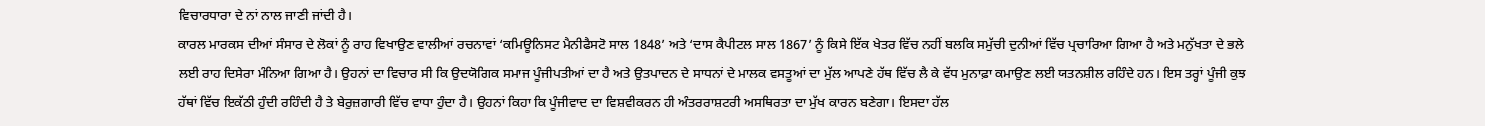ਵਿਚਾਰਧਾਰਾ ਦੇ ਨਾਂ ਨਾਲ ਜਾਣੀ ਜਾਂਦੀ ਹੈ।
ਕਾਰਲ ਮਾਰਕਸ ਦੀਆਂ ਸੰਸਾਰ ਦੇ ਲੋਕਾਂ ਨੂੰ ਰਾਹ ਵਿਖਾਉਣ ਵਾਲੀਆਂ ਰਚਨਾਵਾਂ ‘ਕਮਿਊਨਿਸਟ ਮੈਨੀਫੈਸਟੋ ਸਾਲ 1848’ ਅਤੇ ‘ਦਾਸ ਕੈਪੀਟਲ ਸਾਲ 1867’ ਨੂੰ ਕਿਸੇ ਇੱਕ ਖੇਤਰ ਵਿੱਚ ਨਹੀਂ ਬਲਕਿ ਸਮੁੱਚੀ ਦੁਨੀਆਂ ਵਿੱਚ ਪ੍ਰਚਾਰਿਆ ਗਿਆ ਹੈ ਅਤੇ ਮਨੁੱਖਤਾ ਦੇ ਭਲੇ ਲਈ ਰਾਹ ਦਿਸੇਰਾ ਮੰਨਿਆ ਗਿਆ ਹੈ। ਉਹਨਾਂ ਦਾ ਵਿਚਾਰ ਸੀ ਕਿ ਉਦਯੋਗਿਕ ਸਮਾਜ ਪੂੰਜੀਪਤੀਆਂ ਦਾ ਹੈ ਅਤੇ ਉਤਪਾਦਨ ਦੇ ਸਾਧਨਾਂ ਦੇ ਮਾਲਕ ਵਸਤੂਆਂ ਦਾ ਮੁੱਲ ਆਪਣੇ ਹੱਥ ਵਿੱਚ ਲੈ ਕੇ ਵੱਧ ਮੁਨਾਫ਼ਾ ਕਮਾਉਣ ਲਈ ਯਤਨਸ਼ੀਲ ਰਹਿੰਦੇ ਹਨ। ਇਸ ਤਰ੍ਹਾਂ ਪੂੰਜੀ ਕੁਝ ਹੱਥਾਂ ਵਿੱਚ ਇਕੱਠੀ ਹੁੰਦੀ ਰਹਿੰਦੀ ਹੈ ਤੇ ਬੇਰੁਜ਼ਗਾਰੀ ਵਿੱਚ ਵਾਧਾ ਹੁੰਦਾ ਹੈ। ਉਹਨਾਂ ਕਿਹਾ ਕਿ ਪੂੰਜੀਵਾਦ ਦਾ ਵਿਸ਼ਵੀਕਰਨ ਹੀ ਅੰਤਰਰਾਸ਼ਟਰੀ ਅਸਥਿਰਤਾ ਦਾ ਮੁੱਖ ਕਾਰਨ ਬਣੇਗਾ। ਇਸਦਾ ਹੱਲ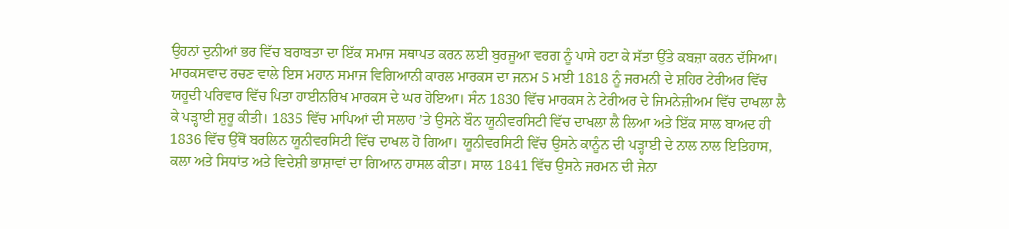ਉਹਨਾਂ ਦੁਨੀਆਂ ਭਰ ਵਿੱਚ ਬਰਾਬਤਾ ਦਾ ਇੱਕ ਸਮਾਜ ਸਥਾਪਤ ਕਰਨ ਲਈ ਬੁਰਜੂਆ ਵਰਗ ਨੂੰ ਪਾਸੇ ਹਟਾ ਕੇ ਸੱਤਾ ਉੱਤੇ ਕਬਜ਼ਾ ਕਰਨ ਦੱਸਿਆ।
ਮਾਰਕਸਵਾਦ ਰਚਣ ਵਾਲੇ ਇਸ ਮਹਾਨ ਸਮਾਜ ਵਿਗਿਆਨੀ ਕਾਰਲ ਮਾਰਕਸ ਦਾ ਜਨਮ 5 ਮਈ 1818 ਨੂੰ ਜਰਮਨੀ ਦੇ ਸ਼ਹਿਰ ਟੇਰੀਅਰ ਵਿੱਚ ਯਹੂਦੀ ਪਰਿਵਾਰ ਵਿੱਚ ਪਿਤਾ ਹਾਈਨਰਿਖ ਮਾਰਕਸ ਦੇ ਘਰ ਹੋਇਆ। ਸੰਨ 1830 ਵਿੱਚ ਮਾਰਕਸ ਨੇ ਟੇਰੀਅਰ ਦੇ ਜਿਮਨੇਜ਼ੀਅਮ ਵਿੱਚ ਦਾਖਲਾ ਲੈ ਕੇ ਪੜ੍ਹਾਈ ਸ਼ੁਰੂ ਕੀਤੀ। 1835 ਵਿੱਚ ਮਾਪਿਆਂ ਦੀ ਸਲਾਹ ’ਤੇ ਉਸਨੇ ਬੌਨ ਯੂਨੀਵਰਸਿਟੀ ਵਿੱਚ ਦਾਖਲਾ ਲੈ ਲਿਆ ਅਤੇ ਇੱਕ ਸਾਲ ਬਾਅਦ ਹੀ 1836 ਵਿੱਚ ਉੱਥੋਂ ਬਰਲਿਨ ਯੂਨੀਵਰਸਿਟੀ ਵਿੱਚ ਦਾਖਲ ਹੋ ਗਿਆ। ਯੂਨੀਵਰਸਿਟੀ ਵਿੱਚ ਉਸਨੇ ਕਾਨੂੰਨ ਦੀ ਪੜ੍ਹਾਈ ਦੇ ਨਾਲ ਨਾਲ ਇਤਿਹਾਸ, ਕਲਾ ਅਤੇ ਸਿਧਾਂਤ ਅਤੇ ਵਿਦੇਸ਼ੀ ਭਾਸ਼ਾਵਾਂ ਦਾ ਗਿਆਨ ਹਾਸਲ ਕੀਤਾ। ਸਾਲ 1841 ਵਿੱਚ ਉਸਨੇ ਜਰਮਨ ਦੀ ਜੇਨਾ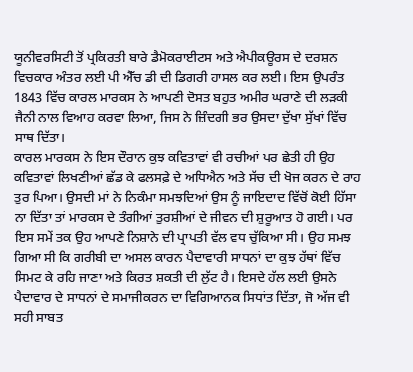ਯੂਨੀਵਰਸਿਟੀ ਤੋਂ ਪ੍ਰਕਿਰਤੀ ਬਾਰੇ ਡੈਮੋਕਰਾਈਟਸ ਅਤੇ ਐਪੀਕਊਰਸ ਦੇ ਦਰਸ਼ਨ ਵਿਚਕਾਰ ਅੰਤਰ ਲਈ ਪੀ ਐੱਚ ਡੀ ਦੀ ਡਿਗਰੀ ਹਾਸਲ ਕਰ ਲਈ। ਇਸ ਉਪਰੰਤ 1843 ਵਿੱਚ ਕਾਰਲ ਮਾਰਕਸ ਨੇ ਆਪਣੀ ਦੋਸਤ ਬਹੁਤ ਅਮੀਰ ਘਰਾਣੇ ਦੀ ਲੜਕੀ ਜੈਨੀ ਨਾਲ ਵਿਆਹ ਕਰਵਾ ਲਿਆ, ਜਿਸ ਨੇ ਜ਼ਿੰਦਗੀ ਭਰ ਉਸਦਾ ਦੁੱਖਾ ਸੁੱਖਾਂ ਵਿੱਚ ਸਾਥ ਦਿੱਤਾ।
ਕਾਰਲ ਮਾਰਕਸ ਨੇ ਇਸ ਦੌਰਾਨ ਕੁਝ ਕਵਿਤਾਵਾਂ ਵੀ ਰਚੀਆਂ ਪਰ ਛੇਤੀ ਹੀ ਉਹ ਕਵਿਤਾਵਾਂ ਲਿਖਣੀਆਂ ਛੱਡ ਕੇ ਫਲਸਫ਼ੇ ਦੇ ਅਧਿਐਨ ਅਤੇ ਸੱਚ ਦੀ ਖੋਜ ਕਰਨ ਦੇ ਰਾਹ ਤੁਰ ਪਿਆ। ਉਸਦੀ ਮਾਂ ਨੇ ਨਿਕੰਮਾ ਸਮਝਦਿਆਂ ਉਸ ਨੂੰ ਜਾਇਦਾਦ ਵਿੱਚੋਂ ਕੋਈ ਹਿੱਸਾ ਨਾ ਦਿੱਤਾ ਤਾਂ ਮਾਰਕਸ ਦੇ ਤੰਗੀਆਂ ਤੁਰਸ਼ੀਆਂ ਦੇ ਜੀਵਨ ਦੀ ਸ਼ੁਰੂਆਤ ਹੋ ਗਈ। ਪਰ ਇਸ ਸਮੇਂ ਤਕ ਉਹ ਆਪਣੇ ਨਿਸ਼ਾਨੇ ਦੀ ਪ੍ਰਾਪਤੀ ਵੱਲ ਵਧ ਚੁੱਕਿਆ ਸੀ। ਉਹ ਸਮਝ ਗਿਆ ਸੀ ਕਿ ਗਰੀਬੀ ਦਾ ਅਸਲ ਕਾਰਨ ਪੈਦਾਵਾਰੀ ਸਾਧਨਾਂ ਦਾ ਕੁਝ ਹੱਥਾਂ ਵਿੱਚ ਸਿਮਟ ਕੇ ਰਹਿ ਜਾਣਾ ਅਤੇ ਕਿਰਤ ਸ਼ਕਤੀ ਦੀ ਲੁੱਟ ਹੈ। ਇਸਦੇ ਹੱਲ ਲਈ ਉਸਨੇ ਪੈਦਾਵਾਰ ਦੇ ਸਾਧਨਾਂ ਦੇ ਸਮਾਜੀਕਰਨ ਦਾ ਵਿਗਿਆਨਕ ਸਿਧਾਂਤ ਦਿੱਤਾ, ਜੋ ਅੱਜ ਵੀ ਸਹੀ ਸਾਬਤ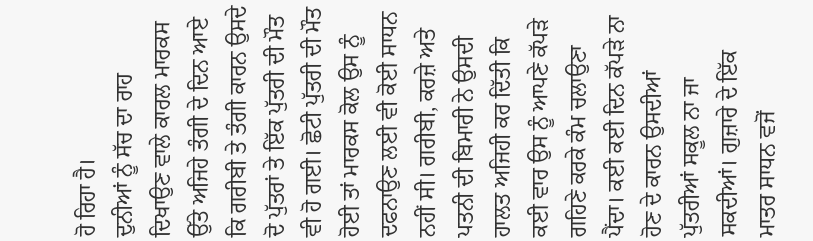ਹੋ ਰਿਹਾ ਹੈ।
ਦੁਨੀਆਂ ਨੂੰ ਸੱਚ ਦਾ ਰਾਹ ਦਿਖਾਉਣ ਵਾਲੇ ਕਾਰਲ ਮਾਰਕਸ ਉੱਤੇ ਅਜਿਹੇ ਤੰਗੀ ਦੇ ਦਿਨ ਆਏ ਕਿ ਗਰੀਬੀ ਤੇ ਤੰਗੀ ਕਾਰਨ ਉਸਦੇ ਦੋ ਪੁੱਤਰਾਂ ਤੇ ਇੱਕ ਪੁੱਤਰੀ ਦੀ ਮੌਤ ਵੀ ਹੋ ਗਈ। ਛੋਟੀ ਪੁੱਤਰੀ ਦੀ ਮੌਤ ਹੋਈ ਤਾਂ ਮਾਰਕਸ ਕੋਲ ਉਸ ਨੂੰ ਦਫਨਾਉਣ ਲਈ ਵੀ ਕੋਈ ਸਾਧਨ ਨਹੀਂ ਸੀ। ਗਰੀਬੀ, ਕਰਜ਼ੇ ਅਤੇ ਪਤਨੀ ਦੀ ਬਿਮਾਰੀ ਨੇ ਉਸਦੀ ਹਾਲਤ ਅਜਿਹੀ ਕਰ ਦਿੱਤੀ ਕਿ ਕਈ ਵਾਰ ਉਸ ਨੂੰ ਆਪਣੇ ਕੱਪੜੇ ਗਹਿਣੇ ਕਰਕੇ ਕੰਮ ਚਲਾਉਣਾ ਪੈਂਦਾ। ਕਈ ਕਈ ਦਿਨ ਕੱਪੜੇ ਨਾ ਹੋਣ ਦੇ ਕਾਰਨ ਉਸਦੀਆਂ ਪੁੱਤਰੀਆਂ ਸਕੂਲ ਨਾ ਜਾ ਸਕਦੀਆਂ। ਗੁਜ਼ਾਰੇ ਦੇ ਇੱਕ ਮਾਤਰ ਸਾਧਨ ਵਜੋਂ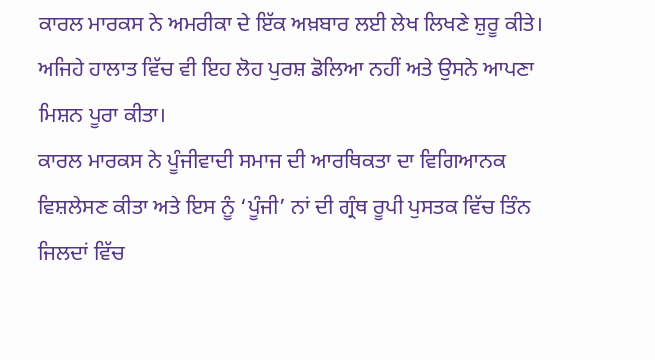ਕਾਰਲ ਮਾਰਕਸ ਨੇ ਅਮਰੀਕਾ ਦੇ ਇੱਕ ਅਖ਼ਬਾਰ ਲਈ ਲੇਖ ਲਿਖਣੇ ਸ਼ੁਰੂ ਕੀਤੇ। ਅਜਿਹੇ ਹਾਲਾਤ ਵਿੱਚ ਵੀ ਇਹ ਲੋਹ ਪੁਰਸ਼ ਡੋਲਿਆ ਨਹੀਂ ਅਤੇ ਉਸਨੇ ਆਪਣਾ ਮਿਸ਼ਨ ਪੂਰਾ ਕੀਤਾ।
ਕਾਰਲ ਮਾਰਕਸ ਨੇ ਪੂੰਜੀਵਾਦੀ ਸਮਾਜ ਦੀ ਆਰਥਿਕਤਾ ਦਾ ਵਿਗਿਆਨਕ ਵਿਸ਼ਲੇਸਣ ਕੀਤਾ ਅਤੇ ਇਸ ਨੂੰ ‘ਪੂੰਜੀ’ ਨਾਂ ਦੀ ਗ੍ਰੰਥ ਰੂਪੀ ਪੁਸਤਕ ਵਿੱਚ ਤਿੰਨ ਜਿਲਦਾਂ ਵਿੱਚ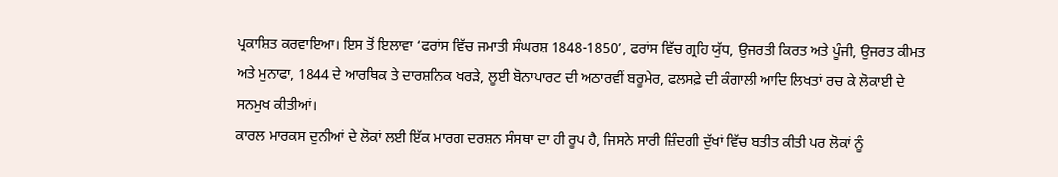ਪ੍ਰਕਾਸ਼ਿਤ ਕਰਵਾਇਆ। ਇਸ ਤੋਂ ਇਲਾਵਾ ‘ਫਰਾਂਸ ਵਿੱਚ ਜਮਾਤੀ ਸੰਘਰਸ਼ 1848-1850’, ਫਰਾਂਸ ਵਿੱਚ ਗ੍ਰਹਿ ਯੁੱਧ, ਉਜਰਤੀ ਕਿਰਤ ਅਤੇ ਪੂੰਜੀ, ਉਜਰਤ ਕੀਮਤ ਅਤੇ ਮੁਨਾਫਾ, 1844 ਦੇ ਆਰਥਿਕ ਤੇ ਦਾਰਸ਼ਨਿਕ ਖਰੜੇ, ਲੂਈ ਬੋਨਾਪਾਰਟ ਦੀ ਅਠਾਰਵੀਂ ਬਰੂਮੇਰ, ਫਲਸਫ਼ੇ ਦੀ ਕੰਗਾਲੀ ਆਦਿ ਲਿਖਤਾਂ ਰਚ ਕੇ ਲੋਕਾਈ ਦੇ ਸਨਮੁਖ ਕੀਤੀਆਂ।
ਕਾਰਲ ਮਾਰਕਸ ਦੁਨੀਆਂ ਦੇ ਲੋਕਾਂ ਲਈ ਇੱਕ ਮਾਰਗ ਦਰਸ਼ਨ ਸੰਸਥਾ ਦਾ ਹੀ ਰੂਪ ਹੈ, ਜਿਸਨੇ ਸਾਰੀ ਜ਼ਿੰਦਗੀ ਦੁੱਖਾਂ ਵਿੱਚ ਬਤੀਤ ਕੀਤੀ ਪਰ ਲੋਕਾਂ ਨੂੰ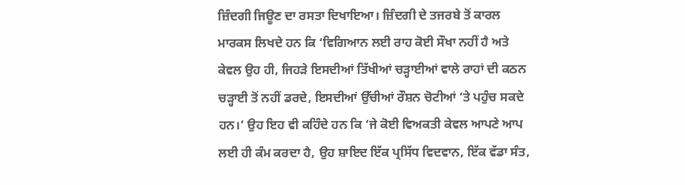ਜ਼ਿੰਦਗੀ ਜਿਊਣ ਦਾ ਰਸਤਾ ਦਿਖਾਇਆ। ਜ਼ਿੰਦਗੀ ਦੇ ਤਜਰਬੇ ਤੋਂ ਕਾਰਲ ਮਾਰਕਸ ਲਿਖਦੇ ਹਨ ਕਿ ‘ਵਿਗਿਆਨ ਲਈ ਰਾਹ ਕੋਈ ਸੌਖਾ ਨਹੀਂ ਹੈ ਅਤੇ ਕੇਵਲ ਉਹ ਹੀ, ਜਿਹੜੇ ਇਸਦੀਆਂ ਤਿੱਖੀਆਂ ਚੜ੍ਹਾਈਆਂ ਵਾਲੇ ਰਾਹਾਂ ਦੀ ਕਠਨ ਚੜ੍ਹਾਈ ਤੋਂ ਨਹੀਂ ਡਰਦੇ, ਇਸਦੀਆਂ ਉੱਚੀਆਂ ਰੌਸ਼ਨ ਚੋਟੀਆਂ ’ਤੇ ਪਹੁੰਚ ਸਕਦੇ ਹਨ।’ ਉਹ ਇਹ ਵੀ ਕਹਿੰਦੇ ਹਨ ਕਿ ‘ਜੇ ਕੋਈ ਵਿਅਕਤੀ ਕੇਵਲ ਆਪਣੇ ਆਪ ਲਈ ਹੀ ਕੰਮ ਕਰਦਾ ਹੈ, ਉਹ ਸ਼ਾਇਦ ਇੱਕ ਪ੍ਰਸਿੱਧ ਵਿਦਵਾਨ, ਇੱਕ ਵੱਡਾ ਸੰਤ,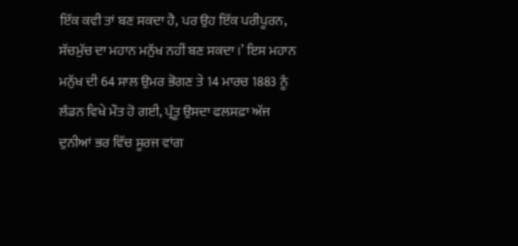ਇੱਕ ਕਵੀ ਤਾਂ ਬਣ ਸਕਦਾ ਹੈ, ਪਰ ਉਹ ਇੱਕ ਪਰੀਪੂਰਨ, ਸੱਚਮੁੱਚ ਦਾ ਮਹਾਨ ਮਨੁੱਖ ਨਹੀਂ ਬਣ ਸਕਦਾ।’ ਇਸ ਮਹਾਨ ਮਨੁੱਖ ਦੀ 64 ਸਾਲ ਉਮਰ ਭੋਗਣ ਤੇ 14 ਮਾਰਚ 1883 ਨੂੰ ਲੰਡਨ ਵਿਖੇ ਮੌਤ ਹੋ ਗਈ, ਪ੍ਰੰਤੂ ਉਸਦਾ ਫਲਸਫ਼ਾ ਅੱਜ ਦੁਨੀਆਂ ਭਰ ਵਿੱਚ ਸੂਰਜ ਵਾਂਗ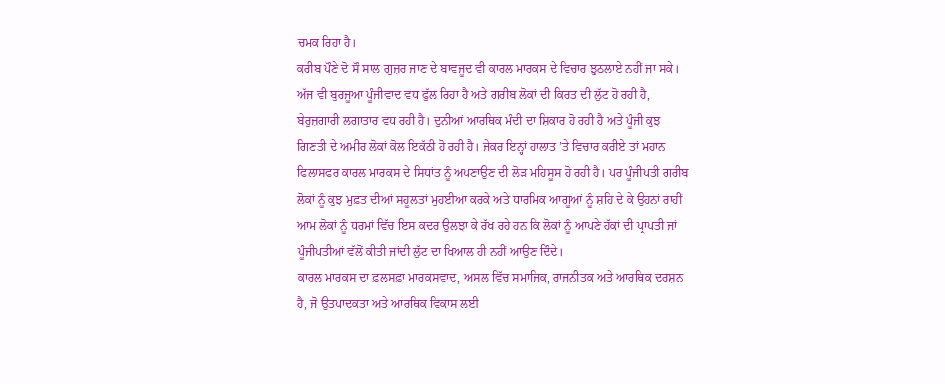ਚਮਕ ਰਿਹਾ ਹੈ।
ਕਰੀਬ ਪੌਣੇ ਦੋ ਸੌ ਸਾਲ ਗੁਜ਼ਰ ਜਾਣ ਦੇ ਬਾਵਜੂਦ ਵੀ ਕਾਰਲ ਮਾਰਕਸ ਦੇ ਵਿਚਾਰ ਝੁਠਲਾਏ ਨਹੀਂ ਜਾ ਸਕੇ। ਅੱਜ ਵੀ ਬੁਰਜੂਆ ਪੂੰਜੀਵਾਦ ਵਧ ਫੁੱਲ ਰਿਹਾ ਹੈ ਅਤੇ ਗਰੀਬ ਲੋਕਾਂ ਦੀ ਕਿਰਤ ਦੀ ਲੁੱਟ ਹੋ ਰਹੀ ਹੈ, ਬੇਰੁਜ਼ਗਾਰੀ ਲਗਾਤਾਰ ਵਧ ਰਹੀ ਹੈ। ਦੁਨੀਆਂ ਆਰਥਿਕ ਮੰਦੀ ਦਾ ਸ਼ਿਕਾਰ ਹੋ ਰਹੀ ਹੈ ਅਤੇ ਪੂੰਜੀ ਕੁਝ ਗਿਣਤੀ ਦੇ ਅਮੀਰ ਲੋਕਾਂ ਕੋਲ ਇਕੱਠੀ ਹੋ ਰਹੀ ਹੈ। ਜੇਕਰ ਇਨ੍ਹਾਂ ਹਾਲਾਤ ’ਤੇ ਵਿਚਾਰ ਕਰੀਏ ਤਾਂ ਮਹਾਨ ਫਿਲਾਸਫਰ ਕਾਰਲ ਮਾਰਕਸ ਦੇ ਸਿਧਾਂਤ ਨੂੰ ਅਪਣਾਉਣ ਦੀ ਲੋੜ ਮਹਿਸੂਸ ਹੋ ਰਹੀ ਹੈ। ਪਰ ਪੂੰਜੀਪਤੀ ਗਰੀਬ ਲੋਕਾਂ ਨੂੰ ਕੁਝ ਮੁਫ਼ਤ ਦੀਆਂ ਸਹੂਲਤਾਂ ਮੁਹਈਆ ਕਰਕੇ ਅਤੇ ਧਾਰਮਿਕ ਆਗੂਆਂ ਨੂੰ ਸ਼ਹਿ ਦੇ ਕੇ ਉਹਨਾਂ ਰਾਹੀਂ ਆਮ ਲੋਕਾਂ ਨੂੰ ਧਰਮਾਂ ਵਿੱਚ ਇਸ ਕਦਰ ਉਲਝਾ ਕੇ ਰੱਖ ਰਹੇ ਹਨ ਕਿ ਲੋਕਾਂ ਨੂੰ ਆਪਣੇ ਹੱਕਾਂ ਦੀ ਪ੍ਰਾਪਤੀ ਜਾਂ ਪੂੰਜੀਪਤੀਆਂ ਵੱਲੋਂ ਕੀਤੀ ਜਾਂਦੀ ਲੁੱਟ ਦਾ ਖਿਆਲ ਹੀ ਨਹੀਂ ਆਉਣ ਦਿੰਦੇ।
ਕਾਰਲ ਮਾਰਕਸ ਦਾ ਫ਼ਲਸਫ਼ਾ ਮਾਰਕਸਵਾਦ, ਅਸਲ ਵਿੱਚ ਸਮਾਜਿਕ, ਰਾਜਨੀਤਕ ਅਤੇ ਆਰਥਿਕ ਦਰਸ਼ਨ ਹੈ, ਜੋ ਉਤਪਾਦਕਤਾ ਅਤੇ ਆਰਥਿਕ ਵਿਕਾਸ ਲਈ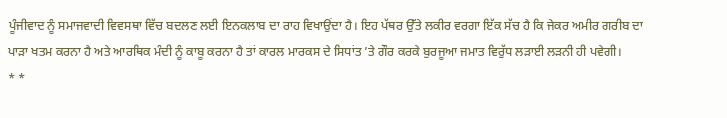ਪੂੰਜੀਵਾਦ ਨੂੰ ਸਮਾਜਵਾਦੀ ਵਿਵਸਥਾ ਵਿੱਚ ਬਦਲਣ ਲਈ ਇਨਕਲਾਬ ਦਾ ਰਾਹ ਵਿਖਾਉਂਦਾ ਹੈ। ਇਹ ਪੱਥਰ ਉੱਤੇ ਲਕੀਰ ਵਰਗਾ ਇੱਕ ਸੱਚ ਹੈ ਕਿ ਜੇਕਰ ਅਮੀਰ ਗਰੀਬ ਦਾ ਪਾੜਾ ਖਤਮ ਕਰਨਾ ਹੈ ਅਤੇ ਆਰਥਿਕ ਮੰਦੀ ਨੂੰ ਕਾਬੂ ਕਰਨਾ ਹੈ ਤਾਂ ਕਾਰਲ ਮਾਰਕਸ ਦੇ ਸਿਧਾਂਤ ’ਤੇ ਗੌਰ ਕਰਕੇ ਬੁਰਜੂਆ ਜਮਾਤ ਵਿਰੁੱਧ ਲੜਾਈ ਲੜਨੀ ਹੀ ਪਵੇਗੀ।
* *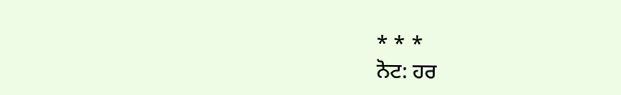* * *
ਨੋਟ: ਹਰ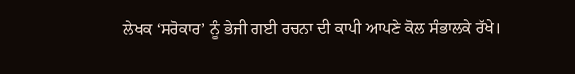ਲੇਖਕ ‘ਸਰੋਕਾਰ’ ਨੂੰ ਭੇਜੀ ਗਈ ਰਚਨਾ ਦੀ ਕਾਪੀ ਆਪਣੇ ਕੋਲ ਸੰਭਾਲਕੇ ਰੱਖੇ।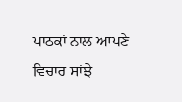ਪਾਠਕਾਂ ਨਾਲ ਆਪਣੇ ਵਿਚਾਰ ਸਾਂਝੇ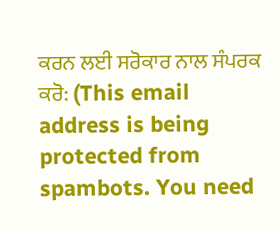ਕਰਨ ਲਈ ਸਰੋਕਾਰ ਨਾਲ ਸੰਪਰਕ ਕਰੋ: (This email address is being protected from spambots. You need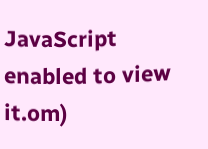JavaScript enabled to view it.om)